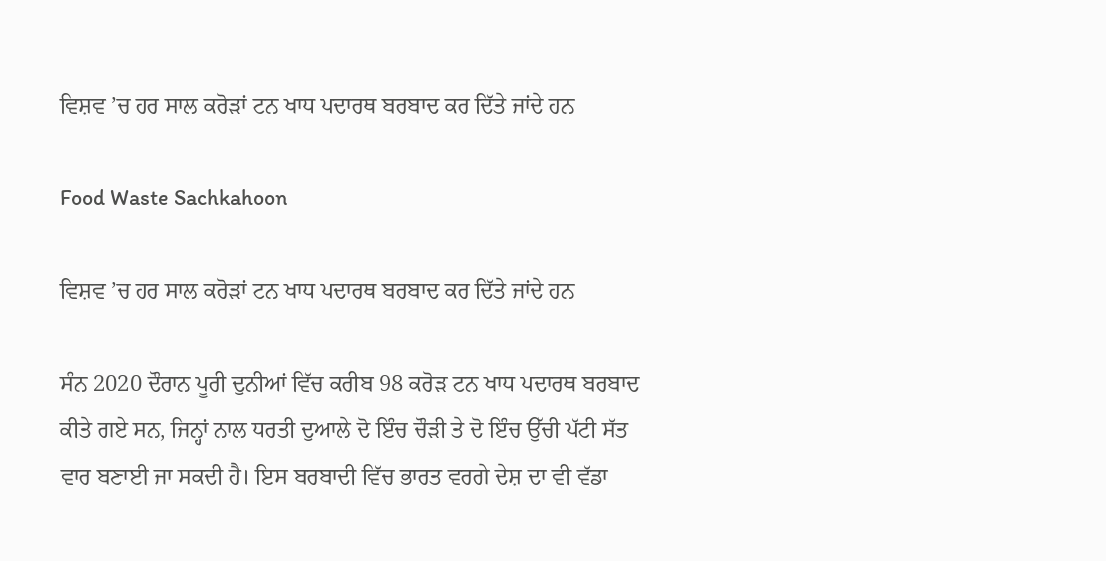ਵਿਸ਼ਵ ’ਚ ਹਰ ਸਾਲ ਕਰੋੜਾਂ ਟਨ ਖਾਧ ਪਦਾਰਥ ਬਰਬਾਦ ਕਰ ਦਿੱਤੇ ਜਾਂਦੇ ਹਨ

Food Waste Sachkahoon

ਵਿਸ਼ਵ ’ਚ ਹਰ ਸਾਲ ਕਰੋੜਾਂ ਟਨ ਖਾਧ ਪਦਾਰਥ ਬਰਬਾਦ ਕਰ ਦਿੱਤੇ ਜਾਂਦੇ ਹਨ

ਸੰਨ 2020 ਦੌਰਾਨ ਪੂਰੀ ਦੁਨੀਆਂ ਵਿੱਚ ਕਰੀਬ 98 ਕਰੋੜ ਟਨ ਖਾਧ ਪਦਾਰਥ ਬਰਬਾਦ ਕੀਤੇ ਗਏ ਸਨ, ਜਿਨ੍ਹਾਂ ਨਾਲ ਧਰਤੀ ਦੁਆਲੇ ਦੋ ਇੰਚ ਚੌੜੀ ਤੇ ਦੋ ਇੰਚ ਉੱਚੀ ਪੱਟੀ ਸੱਤ ਵਾਰ ਬਣਾਈ ਜਾ ਸਕਦੀ ਹੈ। ਇਸ ਬਰਬਾਦੀ ਵਿੱਚ ਭਾਰਤ ਵਰਗੇ ਦੇਸ਼ ਦਾ ਵੀ ਵੱਡਾ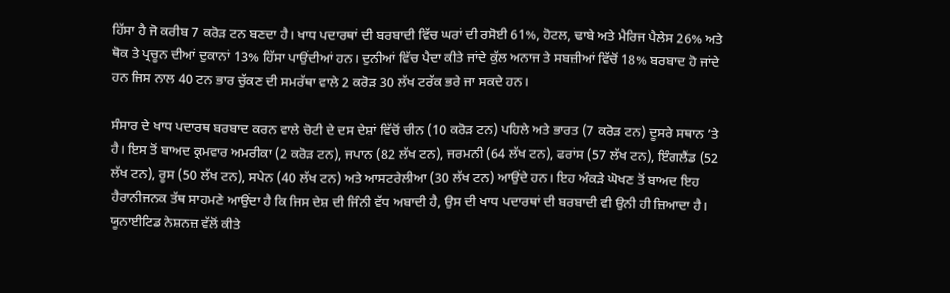ਹਿੱਸਾ ਹੈ ਜੋ ਕਰੀਬ 7 ਕਰੋੜ ਟਨ ਬਣਦਾ ਹੈ। ਖਾਧ ਪਦਾਰਥਾਂ ਦੀ ਬਰਬਾਦੀ ਵਿੱਚ ਘਰਾਂ ਦੀ ਰਸੋਈ 61%, ਹੋਟਲ, ਢਾਬੇ ਅਤੇ ਮੈਰਿਜ ਪੈਲੇਸ 26% ਅਤੇ ਥੋਕ ਤੇ ਪ੍ਰਚੂਨ ਦੀਆਂ ਦੁਕਾਨਾਂ 13% ਹਿੱਸਾ ਪਾਉਂਦੀਆਂ ਹਨ। ਦੁਨੀਆਂ ਵਿੱਚ ਪੈਦਾ ਕੀਤੇ ਜਾਂਦੇ ਕੁੱਲ ਅਨਾਜ ਤੇ ਸਬਜ਼ੀਆਂ ਵਿੱਚੋਂ 18% ਬਰਬਾਦ ਹੋ ਜਾਂਦੇ ਹਨ ਜਿਸ ਨਾਲ 40 ਟਨ ਭਾਰ ਚੁੱਕਣ ਦੀ ਸਮਰੱਥਾ ਵਾਲੇ 2 ਕਰੋੜ 30 ਲੱਖ ਟਰੱਕ ਭਰੇ ਜਾ ਸਕਦੇ ਹਨ।

ਸੰਸਾਰ ਦੇ ਖਾਧ ਪਦਾਰਥ ਬਰਬਾਦ ਕਰਨ ਵਾਲੇ ਚੋਟੀ ਦੇ ਦਸ ਦੇਸ਼ਾਂ ਵਿੱਚੋਂ ਚੀਨ (10 ਕਰੋੜ ਟਨ) ਪਹਿਲੇ ਅਤੇ ਭਾਰਤ (7 ਕਰੋੜ ਟਨ) ਦੂਸਰੇ ਸਥਾਨ ’ਤੇ ਹੈ। ਇਸ ਤੋਂ ਬਾਅਦ ਕ੍ਰਮਵਾਰ ਅਮਰੀਕਾ (2 ਕਰੋੜ ਟਨ), ਜਪਾਨ (82 ਲੱਖ ਟਨ), ਜਰਮਨੀ (64 ਲੱਖ ਟਨ), ਫਰਾਂਸ (57 ਲੱਖ ਟਨ), ਇੰਗਲੈਂਡ (52 ਲੱਖ ਟਨ), ਰੂਸ (50 ਲੱਖ ਟਨ), ਸਪੇਨ (40 ਲੱਖ ਟਨ) ਅਤੇ ਆਸਟਰੇਲੀਆ (30 ਲੱਖ ਟਨ) ਆਉਂਦੇ ਹਨ। ਇਹ ਅੰਕੜੇ ਘੋਖਣ ਤੋਂ ਬਾਅਦ ਇਹ ਹੈਰਾਨੀਜਨਕ ਤੱਥ ਸਾਹਮਣੇ ਆਉਂਦਾ ਹੈ ਕਿ ਜਿਸ ਦੇਸ਼ ਦੀ ਜਿੰਨੀ ਵੱਧ ਅਬਾਦੀ ਹੈ, ਉਸ ਦੀ ਖਾਧ ਪਦਾਰਥਾਂ ਦੀ ਬਰਬਾਦੀ ਵੀ ਉਨੀ ਹੀ ਜ਼ਿਆਦਾ ਹੈ। ਯੂਨਾਈਟਿਡ ਨੇਸ਼ਨਜ਼ ਵੱਲੋਂ ਕੀਤੇ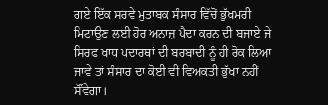ਗਏ ਇੱਕ ਸਰਵੇ ਮੁਤਾਬਕ ਸੰਸਾਰ ਵਿੱਚੋਂ ਭੁੱਖਮਰੀ ਮਿਟਾਉਣ ਲਈ ਹੋਰ ਅਨਾਜ਼ ਪੈਦਾ ਕਰਨ ਦੀ ਬਜਾਏ ਜੇ ਸਿਰਫ ਖਾਧ ਪਦਾਰਥਾਂ ਦੀ ਬਰਬਾਦੀ ਨੂੰ ਹੀ ਰੋਕ ਲਿਆ ਜਾਵੇ ਤਾਂ ਸੰਸਾਰ ਦਾ ਕੋਈ ਵੀ ਵਿਅਕਤੀ ਭੁੱਖਾ ਨਹੀਂ ਸੌਂਵੇਗਾ।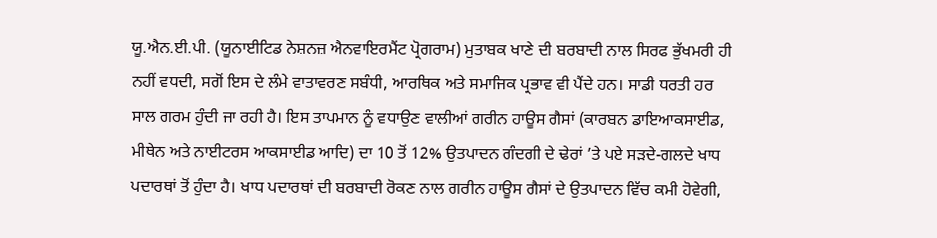ਯੂ.ਐਨ.ਈ.ਪੀ. (ਯੂਨਾਈਟਿਡ ਨੇਸ਼ਨਜ਼ ਐਨਵਾਇਰਮੈਂਟ ਪ੍ਰੋਗਰਾਮ) ਮੁਤਾਬਕ ਖਾਣੇ ਦੀ ਬਰਬਾਦੀ ਨਾਲ ਸਿਰਫ ਭੁੱਖਮਰੀ ਹੀ ਨਹੀਂ ਵਧਦੀ, ਸਗੋਂ ਇਸ ਦੇ ਲੰਮੇ ਵਾਤਾਵਰਣ ਸਬੰਧੀ, ਆਰਥਿਕ ਅਤੇ ਸਮਾਜਿਕ ਪ੍ਰਭਾਵ ਵੀ ਪੈਂਦੇ ਹਨ। ਸਾਡੀ ਧਰਤੀ ਹਰ ਸਾਲ ਗਰਮ ਹੁੰਦੀ ਜਾ ਰਹੀ ਹੈ। ਇਸ ਤਾਪਮਾਨ ਨੂੰ ਵਧਾਉਣ ਵਾਲੀਆਂ ਗਰੀਨ ਹਾਊਸ ਗੈਸਾਂ (ਕਾਰਬਨ ਡਾਇਆਕਸਾਈਡ, ਮੀਥੇਨ ਅਤੇ ਨਾਈਟਰਸ ਆਕਸਾਈਡ ਆਦਿ) ਦਾ 10 ਤੋਂ 12% ਉਤਪਾਦਨ ਗੰਦਗੀ ਦੇ ਢੇਰਾਂ ’ਤੇ ਪਏ ਸੜਦੇ-ਗਲਦੇ ਖਾਧ ਪਦਾਰਥਾਂ ਤੋਂ ਹੁੰਦਾ ਹੈ। ਖਾਧ ਪਦਾਰਥਾਂ ਦੀ ਬਰਬਾਦੀ ਰੋਕਣ ਨਾਲ ਗਰੀਨ ਹਾਊਸ ਗੈਸਾਂ ਦੇ ਉਤਪਾਦਨ ਵਿੱਚ ਕਮੀ ਹੋਵੇਗੀ,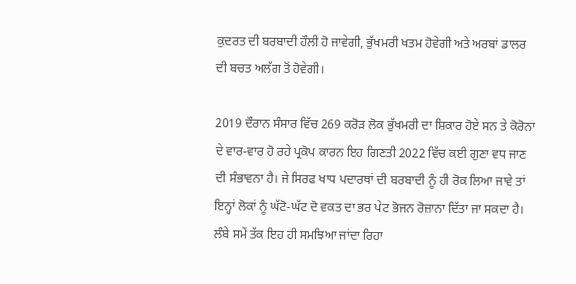ਕੁਦਰਤ ਦੀ ਬਰਬਾਦੀ ਹੌਲੀ ਹੋ ਜਾਵੇਗੀ, ਭੁੱਖਮਰੀ ਖਤਮ ਹੋਵੇਗੀ ਅਤੇ ਅਰਬਾਂ ਡਾਲਰ ਦੀ ਬਚਤ ਅਲੱਗ ਤੋਂ ਹੋਵੇਗੀ।

2019 ਦੌਰਾਨ ਸੰਸਾਰ ਵਿੱਚ 269 ਕਰੋੜ ਲੋਕ ਭੁੱਖਮਰੀ ਦਾ ਸ਼ਿਕਾਰ ਹੋਏ ਸਨ ਤੇ ਕੋਰੋਨਾ ਦੇ ਵਾਰ-ਵਾਰ ਹੋ ਰਹੇ ਪ੍ਰਕੋਪ ਕਾਰਨ ਇਹ ਗਿਣਤੀ 2022 ਵਿੱਚ ਕਈ ਗੁਣਾ ਵਧ ਜਾਣ ਦੀ ਸੰਭਾਵਨਾ ਹੈ। ਜੇ ਸਿਰਫ ਖਾਧ ਪਦਾਰਥਾਂ ਦੀ ਬਰਬਾਦੀ ਨੂੰ ਹੀ ਰੋਕ ਲਿਆ ਜਾਵੇ ਤਾਂ ਇਨ੍ਹਾਂ ਲੋਕਾਂ ਨੂੰ ਘੱਟੋ-ਘੱਟ ਦੋ ਵਕਤ ਦਾ ਭਰ ਪੇਟ ਭੋਜਨ ਰੋਜ਼ਾਨਾ ਦਿੱਤਾ ਜਾ ਸਕਦਾ ਹੈ। ਲੰਬੇ ਸਮੇਂ ਤੱਕ ਇਹ ਹੀ ਸਮਝਿਆ ਜਾਂਦਾ ਰਿਹਾ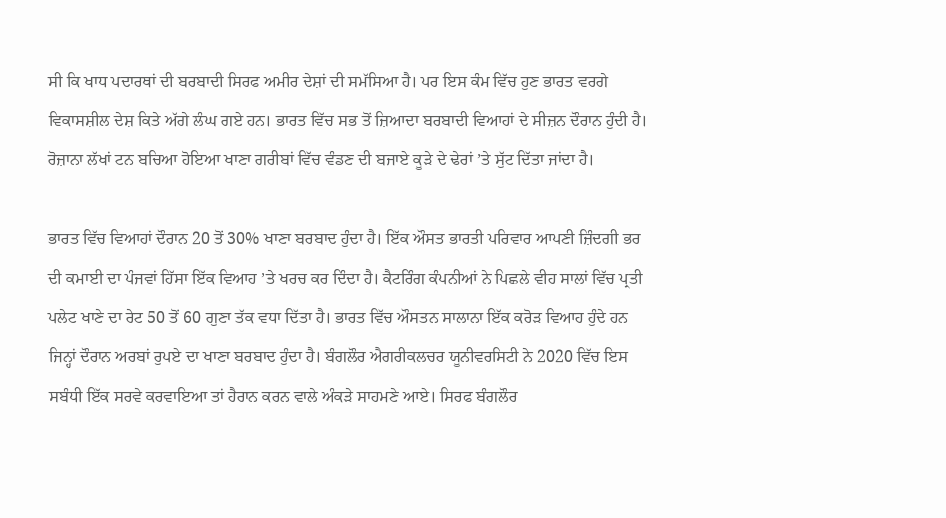ਸੀ ਕਿ ਖਾਧ ਪਦਾਰਥਾਂ ਦੀ ਬਰਬਾਦੀ ਸਿਰਫ ਅਮੀਰ ਦੇਸ਼ਾਂ ਦੀ ਸਮੱਸਿਆ ਹੈ। ਪਰ ਇਸ ਕੰਮ ਵਿੱਚ ਹੁਣ ਭਾਰਤ ਵਰਗੇ ਵਿਕਾਸਸ਼ੀਲ ਦੇਸ਼ ਕਿਤੇ ਅੱਗੇ ਲੰਘ ਗਏ ਹਨ। ਭਾਰਤ ਵਿੱਚ ਸਭ ਤੋਂ ਜ਼ਿਆਦਾ ਬਰਬਾਦੀ ਵਿਆਹਾਂ ਦੇ ਸੀਜ਼ਨ ਦੌਰਾਨ ਹੁੰਦੀ ਹੈ। ਰੋਜ਼ਾਨਾ ਲੱਖਾਂ ਟਨ ਬਚਿਆ ਹੋਇਆ ਖਾਣਾ ਗਰੀਬਾਂ ਵਿੱਚ ਵੰਡਣ ਦੀ ਬਜਾਏ ਕੂੜੇ ਦੇ ਢੇਰਾਂ ’ਤੇ ਸੁੱਟ ਦਿੱਤਾ ਜਾਂਦਾ ਹੈ।

ਭਾਰਤ ਵਿੱਚ ਵਿਆਹਾਂ ਦੌਰਾਨ 20 ਤੋਂ 30% ਖਾਣਾ ਬਰਬਾਦ ਹੁੰਦਾ ਹੈ। ਇੱਕ ਔਸਤ ਭਾਰਤੀ ਪਰਿਵਾਰ ਆਪਣੀ ਜ਼ਿੰਦਗੀ ਭਰ ਦੀ ਕਮਾਈ ਦਾ ਪੰਜਵਾਂ ਹਿੱਸਾ ਇੱਕ ਵਿਆਹ ’ਤੇ ਖਰਚ ਕਰ ਦਿੰਦਾ ਹੈ। ਕੈਟਰਿੰਗ ਕੰਪਨੀਆਂ ਨੇ ਪਿਛਲੇ ਵੀਹ ਸਾਲਾਂ ਵਿੱਚ ਪ੍ਰਤੀ ਪਲੇਟ ਖਾਣੇ ਦਾ ਰੇਟ 50 ਤੋਂ 60 ਗੁਣਾ ਤੱਕ ਵਧਾ ਦਿੱਤਾ ਹੈ। ਭਾਰਤ ਵਿੱਚ ਔਸਤਨ ਸਾਲਾਨਾ ਇੱਕ ਕਰੋੜ ਵਿਆਹ ਹੁੰਦੇ ਹਨ ਜਿਨ੍ਹਾਂ ਦੌਰਾਨ ਅਰਬਾਂ ਰੁਪਏ ਦਾ ਖਾਣਾ ਬਰਬਾਦ ਹੁੰਦਾ ਹੈ। ਬੰਗਲੌਰ ਐਗਰੀਕਲਚਰ ਯੂਨੀਵਰਸਿਟੀ ਨੇ 2020 ਵਿੱਚ ਇਸ ਸਬੰਧੀ ਇੱਕ ਸਰਵੇ ਕਰਵਾਇਆ ਤਾਂ ਹੈਰਾਨ ਕਰਨ ਵਾਲੇ ਅੰਕੜੇ ਸਾਹਮਣੇ ਆਏ। ਸਿਰਫ ਬੰਗਲੌਰ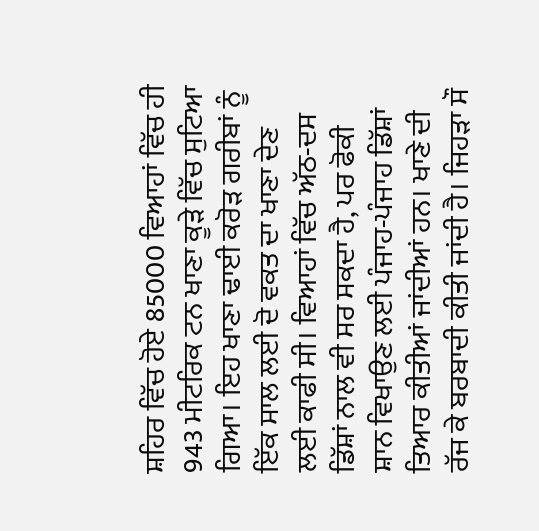ਸ਼ਹਿਰ ਵਿੱਚ ਹੋਏ 85000 ਵਿਆਹਾਂ ਵਿੱਚ ਹੀ 943 ਮੀਟਰਿਕ ਟਨ ਖਾਣਾ ਕੂੜੇ ਵਿੱਚ ਸੁਟਿਆ ਗਿਆ। ਇਹ ਖਾਣਾ ਢਾਈ ਕਰੋੜ ਗਰੀਬਾਂ ਨੂੰ ਇੱਕ ਸਾਲ ਲਈ ਦੋ ਵਕਤ ਦਾ ਖਾਣਾ ਦੇਣ ਲਈ ਕਾਫੀ ਸੀ। ਵਿਆਹਾਂ ਵਿੱਚ ਅੱਠ-ਦਸ ਡਿੱਸ਼ਾਂ ਨਾਲ ਵੀ ਸਰ ਸਕਦਾ ਹੈ, ਪਰ ਫੋਕੀ ਸ਼ਾਨ ਵਿਖਾਉਣ ਲਈ ਪੰਜਾਹ-ਪੰਜਾਹ ਡਿੱਸ਼ਾਂ ਤਿਆਰ ਕੀਤੀਆਂ ਜਾਂਦੀਆਂ ਹਨ। ਖਾਣੇ ਦੀ ਰੱਜ ਕੇ ਬਰਬਾਦੀ ਕੀਤੀ ਜਾਂਦੀ ਹੈ। ਜਿਹੜਾ ਸੌ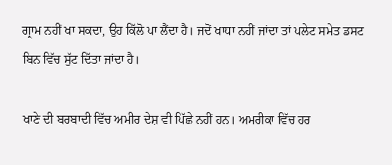ਗ੍ਰਾਮ ਨਹੀਂ ਖਾ ਸਕਦਾ, ਉਹ ਕਿੱਲੋ ਪਾ ਲੈਂਦਾ ਹੈ। ਜਦੋਂ ਖਾਧਾ ਨਹੀਂ ਜਾਂਦਾ ਤਾਂ ਪਲੇਟ ਸਮੇਤ ਡਸਟ ਬਿਨ ਵਿੱਚ ਸੁੱਟ ਦਿੱਤਾ ਜਾਂਦਾ ਹੈ।

ਖਾਣੇ ਦੀ ਬਰਬਾਦੀ ਵਿੱਚ ਅਮੀਰ ਦੇਸ਼ ਵੀ ਪਿੱਛੇ ਨਹੀਂ ਹਨ। ਅਮਰੀਕਾ ਵਿੱਚ ਹਰ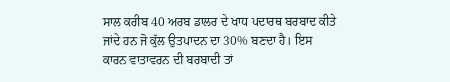ਸਾਲ ਕਰੀਬ 40 ਅਰਬ ਡਾਲਰ ਦੇ ਖਾਧ ਪਦਾਰਥ ਬਰਬਾਦ ਕੀਤੇ ਜਾਂਦੇ ਹਨ ਜੋ ਕੁੱਲ ਉਤਪਾਦਨ ਦਾ 30% ਬਣਦਾ ਹੈ। ਇਸ ਕਾਰਨ ਵਾਤਾਵਰਨ ਦੀ ਬਰਬਾਦੀ ਤਾਂ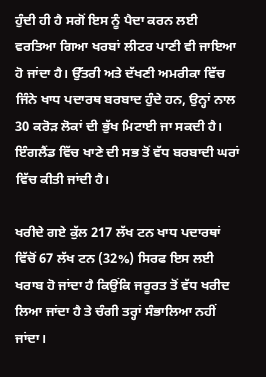ਹੁੰਦੀ ਹੀ ਹੈ ਸਗੋਂ ਇਸ ਨੂੰ ਪੈਦਾ ਕਰਨ ਲਈ ਵਰਤਿਆ ਗਿਆ ਖਰਬਾਂ ਲੀਟਰ ਪਾਣੀ ਵੀ ਜਾਇਆ ਹੋ ਜਾਂਦਾ ਹੈ। ਉੱਤਰੀ ਅਤੇ ਦੱਖਣੀ ਅਮਰੀਕਾ ਵਿੱਚ ਜਿੰਨੇ ਖਾਧ ਪਦਾਰਥ ਬਰਬਾਦ ਹੁੰਦੇ ਹਨ, ਉਨ੍ਹਾਂ ਨਾਲ 30 ਕਰੋੜ ਲੋਕਾਂ ਦੀ ਭੁੱਖ ਮਿਟਾਈ ਜਾ ਸਕਦੀ ਹੈ। ਇੰਗਲੈਂਡ ਵਿੱਚ ਖਾਣੇ ਦੀ ਸਭ ਤੋਂ ਵੱਧ ਬਰਬਾਦੀ ਘਰਾਂ ਵਿੱਚ ਕੀਤੀ ਜਾਂਦੀ ਹੈ।

ਖਰੀਦੇ ਗਏ ਕੁੱਲ 217 ਲੱਖ ਟਨ ਖਾਧ ਪਦਾਰਥਾਂ ਵਿੱਚੋਂ 67 ਲੱਖ ਟਨ (32%) ਸਿਰਫ ਇਸ ਲਈ ਖਰਾਬ ਹੋ ਜਾਂਦਾ ਹੈ ਕਿਉਂਕਿ ਜਰੂਰਤ ਤੋਂ ਵੱਧ ਖਰੀਦ ਲਿਆ ਜਾਂਦਾ ਹੈ ਤੇ ਚੰਗੀ ਤਰ੍ਹਾਂ ਸੰਭਾਲਿਆ ਨਹੀਂ ਜਾਂਦਾ।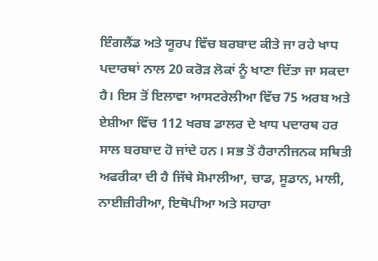ਇੰਗਲੈਂਡ ਅਤੇ ਯੂਰਪ ਵਿੱਚ ਬਰਬਾਦ ਕੀਤੇ ਜਾ ਰਹੇ ਖਾਧ ਪਦਾਰਥਾਂ ਨਾਲ 20 ਕਰੋੜ ਲੋਕਾਂ ਨੂੰ ਖਾਣਾ ਦਿੱਤਾ ਜਾ ਸਕਦਾ ਹੈ। ਇਸ ਤੋਂ ਇਲਾਵਾ ਆਸਟਰੇਲੀਆ ਵਿੱਚ 75 ਅਰਬ ਅਤੇ ਏਸ਼ੀਆ ਵਿੱਚ 112 ਖਰਬ ਡਾਲਰ ਦੇ ਖਾਧ ਪਦਾਰਥ ਹਰ ਸਾਲ ਬਰਬਾਦ ਹੋ ਜਾਂਦੇ ਹਨ। ਸਭ ਤੋਂ ਹੈਰਾਨੀਜਨਕ ਸਥਿਤੀ ਅਫਰੀਕਾ ਦੀ ਹੈ ਜਿੱਥੇ ਸੋਮਾਲੀਆ, ਚਾਡ, ਸੂਡਾਨ, ਮਾਲੀ, ਨਾਈਜ਼ੀਰੀਆ, ਇਥੋਪੀਆ ਅਤੇ ਸਹਾਰਾ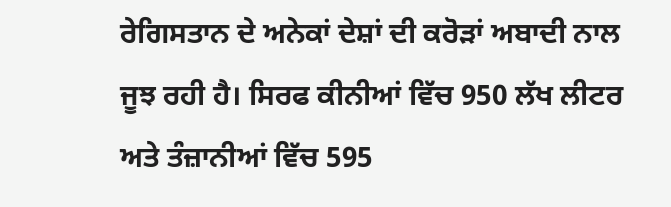ਰੇਗਿਸਤਾਨ ਦੇ ਅਨੇਕਾਂ ਦੇਸ਼ਾਂ ਦੀ ਕਰੋੜਾਂ ਅਬਾਦੀ ਨਾਲ ਜੂਝ ਰਹੀ ਹੈ। ਸਿਰਫ ਕੀਨੀਆਂ ਵਿੱਚ 950 ਲੱਖ ਲੀਟਰ ਅਤੇ ਤੰਜ਼ਾਨੀਆਂ ਵਿੱਚ 595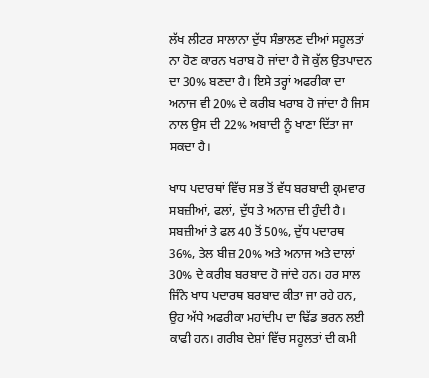ਲੱਖ ਲੀਟਰ ਸਾਲਾਨਾ ਦੁੱਧ ਸੰਭਾਲਣ ਦੀਆਂ ਸਹੂਲਤਾਂ ਨਾ ਹੋਣ ਕਾਰਨ ਖਰਾਬ ਹੋ ਜਾਂਦਾ ਹੈ ਜੋ ਕੁੱਲ ਉਤਪਾਦਨ ਦਾ 30% ਬਣਦਾ ਹੈ। ਇਸੇ ਤਰ੍ਹਾਂ ਅਫਰੀਕਾ ਦਾ ਅਨਾਜ ਵੀ 20% ਦੇ ਕਰੀਬ ਖਰਾਬ ਹੋ ਜਾਂਦਾ ਹੈ ਜਿਸ ਨਾਲ ਉਸ ਦੀ 22% ਅਬਾਦੀ ਨੂੰ ਖਾਣਾ ਦਿੱਤਾ ਜਾ ਸਕਦਾ ਹੈ।

ਖਾਧ ਪਦਾਰਥਾਂ ਵਿੱਚ ਸਭ ਤੋਂ ਵੱਧ ਬਰਬਾਦੀ ਕ੍ਰਮਵਾਰ ਸਬਜ਼ੀਆਂ, ਫਲਾਂ, ਦੁੱਧ ਤੇ ਅਨਾਜ਼ ਦੀ ਹੁੰਦੀ ਹੈ। ਸਬਜ਼ੀਆਂ ਤੇ ਫਲ 40 ਤੋਂ 50%, ਦੁੱਧ ਪਦਾਰਥ 36%, ਤੇਲ ਬੀਜ਼ 20% ਅਤੇ ਅਨਾਜ ਅਤੇ ਦਾਲਾਂ 30% ਦੇ ਕਰੀਬ ਬਰਬਾਦ ਹੋ ਜਾਂਦੇ ਹਨ। ਹਰ ਸਾਲ ਜਿੰਨੇ ਖਾਧ ਪਦਾਰਥ ਬਰਬਾਦ ਕੀਤਾ ਜਾ ਰਹੇ ਹਨ, ਉਹ ਅੱਧੇ ਅਫਰੀਕਾ ਮਹਾਂਦੀਪ ਦਾ ਢਿੱਡ ਭਰਨ ਲਈ ਕਾਫੀ ਹਨ। ਗਰੀਬ ਦੇਸ਼ਾਂ ਵਿੱਚ ਸਹੂਲਤਾਂ ਦੀ ਕਮੀ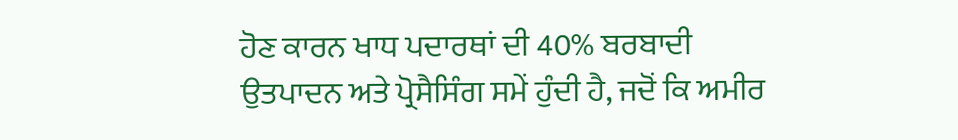ਹੋਣ ਕਾਰਨ ਖਾਧ ਪਦਾਰਥਾਂ ਦੀ 40% ਬਰਬਾਦੀ ਉਤਪਾਦਨ ਅਤੇ ਪ੍ਰੋਸੈਸਿੰਗ ਸਮੇਂ ਹੁੰਦੀ ਹੈ, ਜਦੋਂ ਕਿ ਅਮੀਰ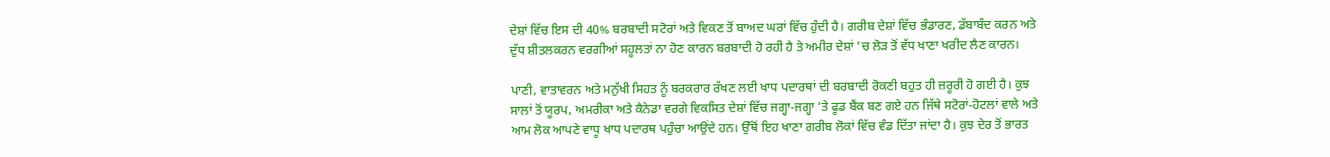ਦੇਸ਼ਾਂ ਵਿੱਚ ਇਸ ਦੀ 40% ਬਰਬਾਦੀ ਸਟੋਰਾਂ ਅਤੇ ਵਿਕਣ ਤੋਂ ਬਾਅਦ ਘਰਾਂ ਵਿੱਚ ਹੁੰਦੀ ਹੈ। ਗਰੀਬ ਦੇਸ਼ਾਂ ਵਿੱਚ ਭੰਡਾਰਣ, ਡੱਬਾਬੰਦ ਕਰਨ ਅਤੇ ਦੁੱਧ ਸ਼ੀਤਲਕਰਨ ਵਰਗੀਆਂ ਸਹੂਲਤਾਂ ਨਾ ਹੋਣ ਕਾਰਨ ਬਰਬਾਦੀ ਹੋ ਰਹੀ ਹੈ ਤੇ ਅਮੀਰ ਦੇਸ਼ਾਂ ’ਚ ਲੋੜ ਤੋਂ ਵੱਧ ਖਾਣਾ ਖਰੀਦ ਲੈਣ ਕਾਰਨ।

ਪਾਣੀ, ਵਾਤਾਵਰਨ ਅਤੇ ਮਨੁੱਖੀ ਸਿਹਤ ਨੂੰ ਬਰਕਰਾਰ ਰੱਖਣ ਲਈ ਖਾਧ ਪਦਾਰਥਾਂ ਦੀ ਬਰਬਾਦੀ ਰੋਕਣੀ ਬਹੁਤ ਹੀ ਜ਼ਰੂਰੀ ਹੋ ਗਈ ਹੈ। ਕੁਝ ਸਾਲਾਂ ਤੋਂ ਯੂਰਪ, ਅਮਰੀਕਾ ਅਤੇ ਕੈਨੇਡਾ ਵਰਗੇ ਵਿਕਸਿਤ ਦੇਸ਼ਾਂ ਵਿੱਚ ਜਗ੍ਹਾ-ਜਗ੍ਹਾ ’ਤੇ ਫੂਡ ਬੈਂਕ ਬਣ ਗਏ ਹਨ ਜਿੱਥੇ ਸਟੋਰਾਂ-ਹੋਟਲਾਂ ਵਾਲੇ ਅਤੇ ਆਮ ਲੋਕ ਆਪਣੇ ਵਾਧੂ ਖਾਧ ਪਦਾਰਥ ਪਹੁੰਚਾ ਆਉਂਦੇ ਹਨ। ਉੱਥੋਂ ਇਹ ਖਾਣਾ ਗਰੀਬ ਲੋਕਾਂ ਵਿੱਚ ਵੰਡ ਦਿੱਤਾ ਜਾਂਦਾ ਹੈ। ਕੁਝ ਦੇਰ ਤੋਂ ਭਾਰਤ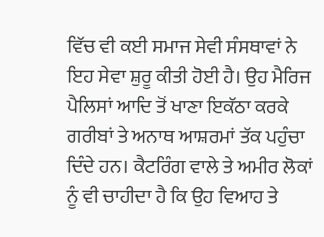ਵਿੱਚ ਵੀ ਕਈ ਸਮਾਜ ਸੇਵੀ ਸੰਸਥਾਵਾਂ ਨੇ ਇਹ ਸੇਵਾ ਸ਼ੁਰੂ ਕੀਤੀ ਹੋਈ ਹੈ। ਉਹ ਮੈਰਿਜ ਪੈਲਿਸਾਂ ਆਦਿ ਤੋਂ ਖਾਣਾ ਇਕੱਠਾ ਕਰਕੇ ਗਰੀਬਾਂ ਤੇ ਅਨਾਥ ਆਸ਼ਰਮਾਂ ਤੱਕ ਪਹੁੰਚਾ ਦਿੰਦੇ ਹਨ। ਕੈਟਰਿੰਗ ਵਾਲੇ ਤੇ ਅਮੀਰ ਲੋਕਾਂ ਨੂੰ ਵੀ ਚਾਹੀਦਾ ਹੈ ਕਿ ਉਹ ਵਿਆਹ ਤੇ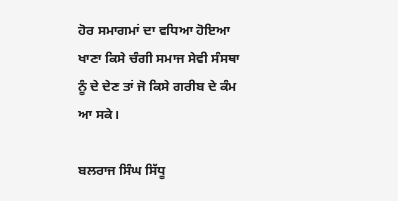ਹੋਰ ਸਮਾਗਮਾਂ ਦਾ ਵਧਿਆ ਹੋਇਆ ਖਾਣਾ ਕਿਸੇ ਚੰਗੀ ਸਮਾਜ ਸੇਵੀ ਸੰਸਥਾ ਨੂੰ ਦੇ ਦੇਣ ਤਾਂ ਜੋ ਕਿਸੇ ਗਰੀਬ ਦੇ ਕੰਮ ਆ ਸਕੇ।

ਬਲਰਾਜ ਸਿੰਘ ਸਿੱਧੂ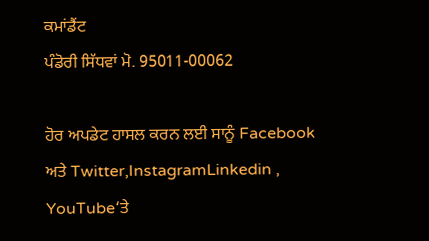ਕਮਾਂਡੈਂਟ
ਪੰਡੋਰੀ ਸਿੱਧਵਾਂ ਮੋ. 95011-00062

ਹੋਰ ਅਪਡੇਟ ਹਾਸਲ ਕਰਨ ਲਈ ਸਾਨੂੰ Facebook ਅਤੇ Twitter,InstagramLinkedin , YouTube‘ਤੇ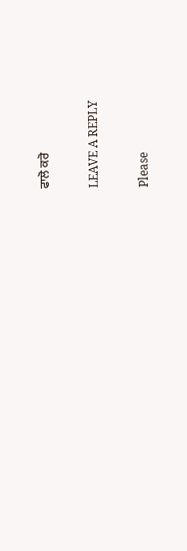ਫਾਲੋ ਕਰੋ

LEAVE A REPLY

Please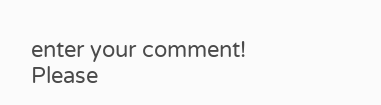enter your comment!
Please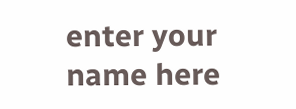enter your name here